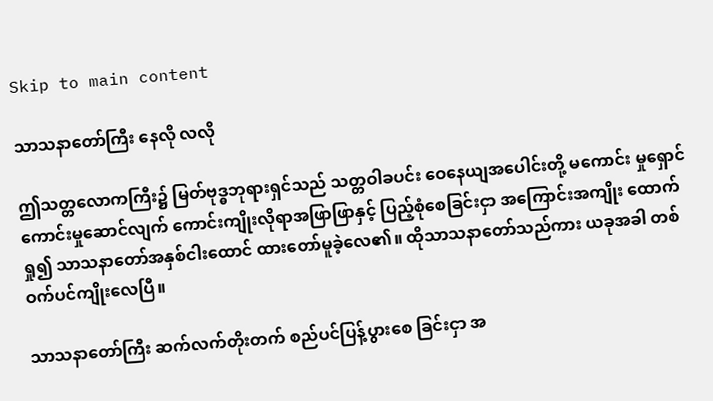Skip to main content

သာသနာတော်ကြီး နေလို လလို

ဤသတ္တလောကကြီး၌ မြတ်ဗုဒ္ဓဘုရားရှင်သည် သတ္တဝါခပင်း ဝေနေယျအပေါင်းတို့ မကောင်း မှုရှောင် ကောင်းမှုဆောင်လျက် ကောင်းကျိုးလိုရာအဖြာဖြာနှင့် ပြည့်စုံစေခြင်းငှာ အကြောင်းအကျိုး ထောက်ရှု၍ သာသနာတော်အနှစ်ငါးထောင် ထားတော်မူခဲ့လေ၏။ ထိုသာသနာတော်သည်ကား ယခုအခါ တစ်ဝက်ပင်ကျိုးလေပြီ။

သာသနာတော်ကြီး ဆက်လက်တိုးတက် စည်ပင်ပြန့်ပွားစေ ခြင်းငှာ အ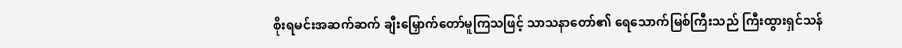စိုးရမင်းအဆက်ဆက် ချီးမြှောက်တော်မူကြသဖြင့် သာသနာတော်၏ ရေသောက်မြစ်ကြီးသည် ကြီးထွားရှင်သန်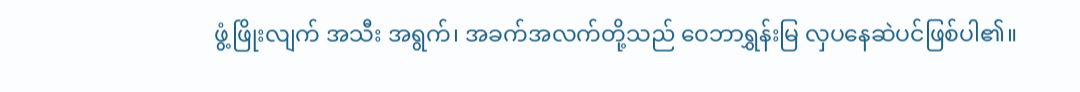ဖွံ့ဖြိုးလျက် အသီး အရွက်၊ အခက်အလက်တို့သည် ဝေဘာရွှန်းမြ လှပနေဆဲပင်ဖြစ်ပါ၏။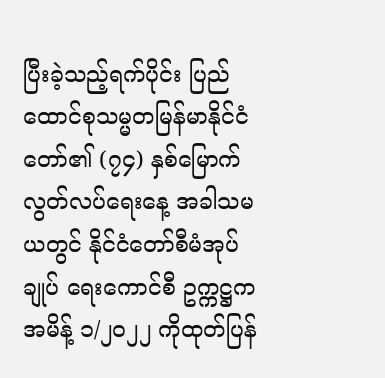ပြီးခဲ့သည့်ရက်ပိုင်း ပြည်ထောင်စုသမ္မတမြန်မာနိုင်ငံတော်၏ (၇၄) နှစ်မြောက် လွတ်လပ်ရေးနေ့ အခါသမယတွင် နိုင်ငံတော်စီမံအုပ်ချုပ် ရေးကောင်စီ ဥက္ကဋ္ဌက အမိန့် ၁/၂၀၂၂ ကိုထုတ်ပြန်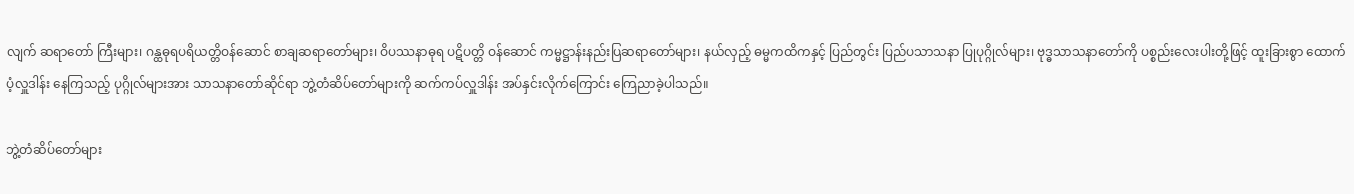လျက် ဆရာတော် ကြီးများ၊ ဂန္ထဓုရပရိယတ္တိဝန်ဆောင် စာချဆရာတော်များ၊ ဝိပဿနာဓုရ ပဋိပတ္တိ ဝန်ဆောင် ကမ္မဋ္ဌာန်းနည်းပြဆရာတော်များ၊ နယ်လှည့် ဓမ္မကထိကနှင့် ပြည်တွင်း ပြည်ပသာသနာ ပြုပုဂ္ဂိုလ်များ၊ ဗုဒ္ဓသာသနာတော်ကို ပစ္စည်းလေးပါးတို့ဖြင့် ထူးခြားစွာ ထောက်ပံ့လှူဒါန်း နေကြသည့် ပုဂ္ဂိုလ်များအား သာသနာတော်ဆိုင်ရာ ဘွဲ့တံဆိပ်တော်များကို ဆက်ကပ်လှူဒါန်း အပ်နှင်းလိုက်ကြောင်း ကြေညာခဲ့ပါသည်။

ဘွဲ့တံဆိပ်တော်များ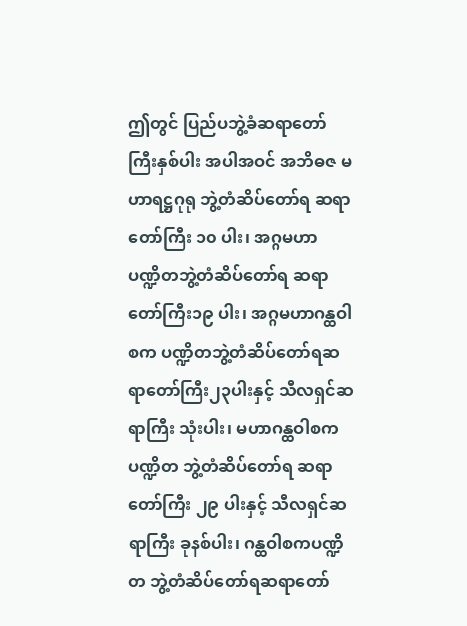ဤတွင် ပြည်ပဘွဲ့ခံဆရာတော်ကြီးနှစ်ပါး အပါအဝင် အဘိဓဇ မဟာရဋ္ဌဂုရု ဘွဲ့တံဆိပ်တော်ရ ဆရာတော်ကြီး ၁၀ ပါး၊ အဂ္ဂမဟာ ပဏ္ဍိတဘွဲ့တံဆိပ်တော်ရ ဆရာတော်ကြီး၁၉ ပါး၊ အဂ္ဂမဟာဂန္ထဝါစက ပဏ္ဍိတဘွဲ့တံဆိပ်တော်ရဆရာတော်ကြီး၂၃ပါးနှင့် သီလရှင်ဆရာကြီး သုံးပါး၊ မဟာဂန္ထဝါစကပဏ္ဍိတ ဘွဲ့တံဆိပ်တော်ရ ဆရာတော်ကြီး ၂၉ ပါးနှင့် သီလရှင်ဆရာကြီး ခုနစ်ပါး၊ ဂန္ထဝါစကပဏ္ဍိတ ဘွဲ့တံဆိပ်တော်ရဆရာတော်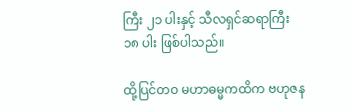ကြီး ၂၁ ပါးနှင့် သီလရှင်ဆရာကြီး ၁၈ ပါး ဖြစ်ပါသည်။

ထို့ပြင်တဝ မဟာဓမ္မကထိက ဗဟုဇန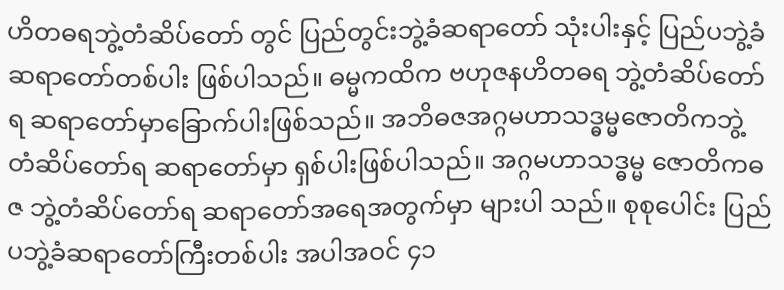ဟိတဓရဘွဲ့တံဆိပ်တော် တွင် ပြည်တွင်းဘွဲ့ခံဆရာတော် သုံးပါးနှင့် ပြည်ပဘွဲ့ခံဆရာတော်တစ်ပါး ဖြစ်ပါသည်။ ဓမ္မကထိက ဗဟုဇနဟိတဓရ ဘွဲ့တံဆိပ်တော်ရ ဆရာတော်မှာခြောက်ပါးဖြစ်သည်။ အဘိဓဇအဂ္ဂမဟာသဒ္ဓမ္မဇောတိကဘွဲ့ တံဆိပ်တော်ရ ဆရာတော်မှာ ရှစ်ပါးဖြစ်ပါသည်။ အဂ္ဂမဟာသဒ္ဓမ္မ ဇောတိကဓဇ ဘွဲ့တံဆိပ်တော်ရ ဆရာတော်အရေအတွက်မှာ များပါ သည်။ စုစုပေါင်း ပြည်ပဘွဲ့ခံဆရာတော်ကြီးတစ်ပါး အပါအဝင် ၄၁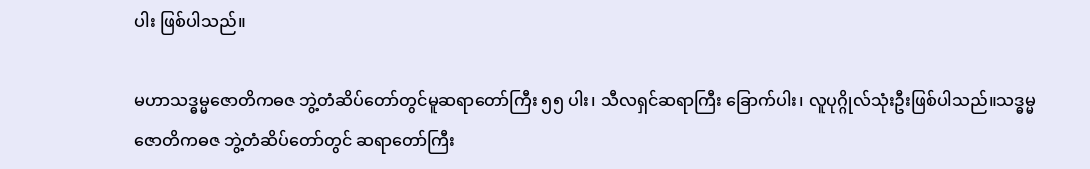ပါး ဖြစ်ပါသည်။

မဟာသဒ္ဓမ္မဇောတိကဓဇ ဘွဲ့တံဆိပ်တော်တွင်မူဆရာတော်ကြီး ၅၅ ပါး၊ သီလရှင်ဆရာကြီး ခြောက်ပါး၊ လူပုဂ္ဂိုလ်သုံးဦးဖြစ်ပါသည်။သဒ္ဓမ္မ ဇောတိကဓဇ ဘွဲ့တံဆိပ်တော်တွင် ဆရာတော်ကြီး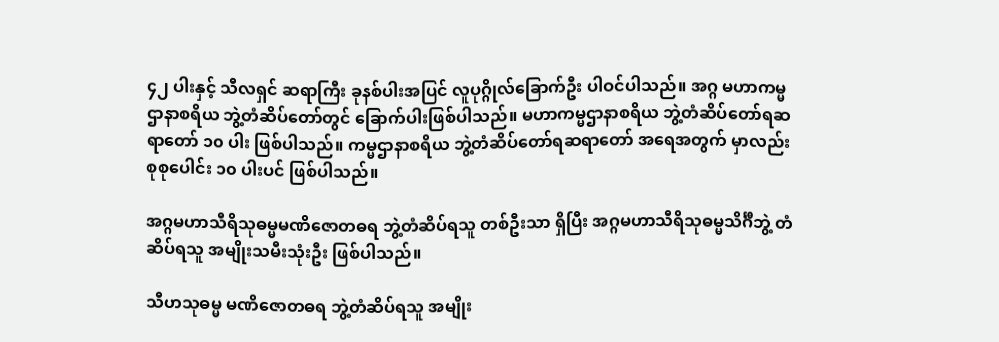၄၂ ပါးနှင့် သီလရှင် ဆရာကြီး ခုနစ်ပါးအပြင် လူပုဂ္ဂိုလ်ခြောက်ဦး ပါဝင်ပါသည်။ အဂ္ဂ မဟာကမ္မဌာနာစရိယ ဘွဲ့တံဆိပ်တော်တွင် ခြောက်ပါးဖြစ်ပါသည်။ မဟာကမ္မဌာနာစရိယ ဘွဲ့တံဆိပ်တော်ရဆရာတော် ၁၀ ပါး ဖြစ်ပါသည်။ ကမ္မဌာနာစရိယ ဘွဲ့တံဆိပ်တော်ရဆရာတော် အရေအတွက် မှာလည်း စုစုပေါင်း ၁၀ ပါးပင် ဖြစ်ပါသည်။

အဂ္ဂမဟာသီရိသုဓမ္မမဏိဇောတဓရ ဘွဲ့တံဆိပ်ရသူ တစ်ဦးသာ ရှိပြီး အဂ္ဂမဟာသီရိသုဓမ္မသိင်္ဂီဘွဲ့ တံဆိပ်ရသူ အမျိုးသမီးသုံးဦး ဖြစ်ပါသည်။

သီဟသုဓမ္မ မဏိဇောတဓရ ဘွဲ့တံဆိပ်ရသူ အမျိုး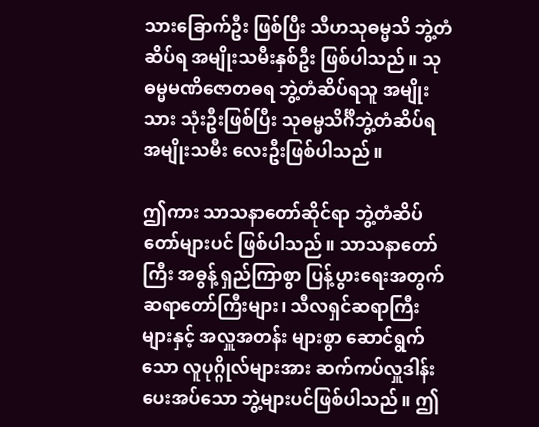သားခြောက်ဦး ဖြစ်ပြီး သီဟသုဓမ္မသိ ဘွဲ့တံဆိပ်ရ အမျိုးသမီးနှစ်ဦး ဖြစ်ပါသည်။ သုဓမ္မမဏိဇောတဓရ ဘွဲ့တံဆိပ်ရသူ အမျိုးသား သုံးဦးဖြစ်ပြီး သုဓမ္မသိင်္ဂီဘွဲ့တံဆိပ်ရ အမျိုးသမီး လေးဦးဖြစ်ပါသည်။

ဤကား သာသနာတော်ဆိုင်ရာ ဘွဲ့တံဆိပ်တော်များပင် ဖြစ်ပါသည်။ သာသနာတော်ကြီး အဓွန့် ရှည်ကြာစွာ ပြန့်ပွားရေးအတွက် ဆရာတော်ကြီးများ၊ သီလရှင်ဆရာကြီးများနှင့် အလှူအတန်း များစွာ ဆောင်ရွက်သော လူပုဂ္ဂိုလ်များအား ဆက်ကပ်လှူဒါန်းပေးအပ်သော ဘွဲ့များပင်ဖြစ်ပါသည်။ ဤ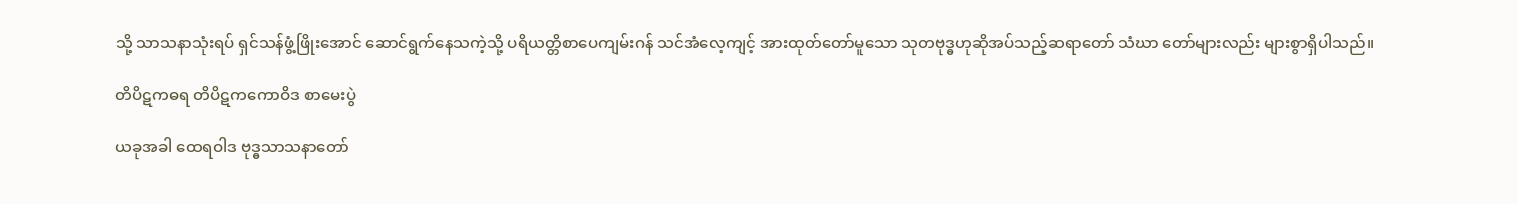သို့ သာသနာသုံးရပ် ရှင်သန်ဖွံ့ဖြိုးအောင် ဆောင်ရွက်နေသကဲ့သို့ ပရိယတ္တိစာပေကျမ်းဂန် သင်အံလေ့ကျင့် အားထုတ်တော်မူသော သုတဗုဒ္ဓဟုဆိုအပ်သည့်ဆရာတော် သံဃာ တော်များလည်း များစွာရှိပါသည်။

တိပိဋကဓရ တိပိဋကကောဝိဒ စာမေးပွဲ

ယခုအခါ ထေရဝါဒ ဗုဒ္ဓသာသနာတော်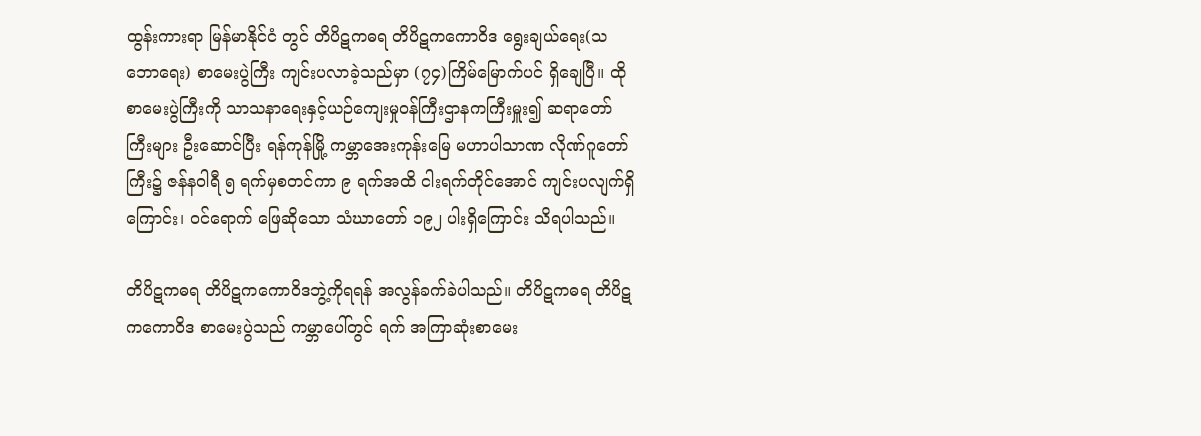ထွန်းကားရာ မြန်မာနိုင်ငံ တွင် တိပိဋကဓရ တိပိဋကကောဝိဒ ရွေးချယ်ရေး(သဘောရေး) စာမေးပွဲကြီး ကျင်းပလာခဲ့သည်မှာ (၇၄)ကြိမ်မြောက်ပင် ရှိချေပြီ။ ထိုစာမေးပွဲကြီးကို သာသနာရေးနှင့်ယဉ်ကျေးမှုဝန်ကြီးဌာနကကြီးမှူး၍ ဆရာတော်ကြီးများ ဦးဆောင်ပြီး ရန်ကုန်မြို့ ကမ္ဘာအေးကုန်းမြေ မဟာပါသာဏ လိုဏ်ဂူတော်ကြီး၌ ဇန်နဝါရီ ၅ ရက်မှစတင်ကာ ၉ ရက်အထိ ငါးရက်တိုင်အောင် ကျင်းပလျက်ရှိကြောင်း၊ ဝင်ရောက် ဖြေဆိုသော သံဃာတော် ၁၉၂ ပါးရှိကြောင်း သိရပါသည်။

တိပိဋကဓရ တိပိဋကကောဝိဒဘွဲ့ကိုရရန် အလွန်ခက်ခဲပါသည်။ တိပိဋကဓရ တိပိဋကကောဝိဒ စာမေးပွဲသည် ကမ္ဘာပေါ်တွင် ရက် အကြာဆုံးစာမေး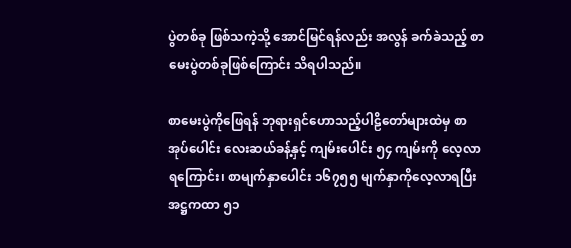ပွဲတစ်ခု ဖြစ်သကဲ့သို့ အောင်မြင်ရန်လည်း အလွန် ခက်ခဲသည့် စာမေးပွဲတစ်ခုဖြစ်ကြောင်း သိရပါသည်။

စာမေးပွဲကိုဖြေရန် ဘုရားရှင်ဟောသည့်ပါဠိတော်များထဲမှ စာအုပ်ပေါင်း လေးဆယ်ခန့်နှင့် ကျမ်းပေါင်း ၅၄ ကျမ်းကို လေ့လာရကြောင်း၊ စာမျက်နှာပေါင်း ၁၆၇၅၅ မျက်နှာကိုလေ့လာရပြီး အဋ္ဌကထာ ၅၁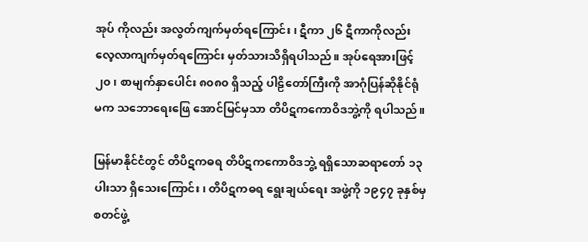အုပ် ကိုလည်း အလွတ်ကျက်မှတ်ရကြောင်း၊ ဋီကာ ၂၆ ဋီကာကိုလည်း လေ့လာကျက်မှတ်ရကြောင်း မှတ်သားသိရှိရပါသည်။ အုပ်ရေအားဖြင့် ၂၀၊ စာမျက်နှာပေါင်း ၈၀၈၀ ရှိသည့် ပါဠိတော်ကြီးကို အာဂုံပြန်ဆိုနိုင်ရုံ မက သဘောရေးဖြေ အောင်မြင်မှသာ တိပိဋကကောဝိဒဘွဲ့ကို ရပါသည်။

မြန်မာနိုင်ငံတွင် တိပိဋကဓရ တိပိဋကကောဝိဒဘွဲ့ ရရှိသောဆရာတော် ၁၃ ပါးသာ ရှိသေးကြောင်း၊ တိပိဋကဓရ ရွေးချယ်ရေး အဖွဲ့ကို ၁၉၄၇ ခုနှစ်မှ စတင်ဖွဲ့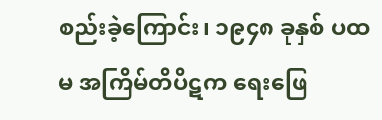စည်းခဲ့ကြောင်း၊ ၁၉၄၈ ခုနှစ် ပထမ အကြိမ်တိပိဋက ရေးဖြေ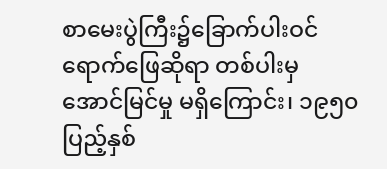စာမေးပွဲကြီး၌ခြောက်ပါးဝင်ရောက်ဖြေဆိုရာ တစ်ပါးမှ အောင်မြင်မှု မရှိကြောင်း၊ ၁၉၅၀ ပြည့်နှစ်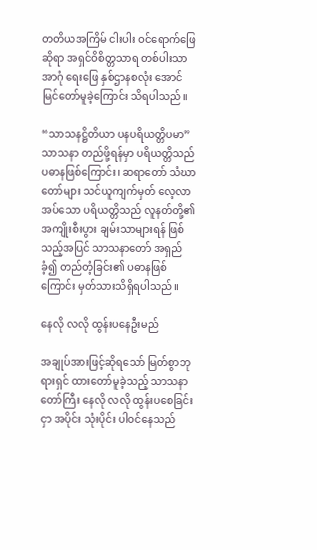တတိယအကြိမ် ငါးပါး ဝင်ရောက်ဖြေဆိုရာ အရှင်ဝိစိတ္တသာရ တစ်ပါးသာ အာဂုံ ရေးဖြေ နှစ်ဌာနစလုံး အောင်မြင်တော်မူခဲ့ကြောင်း သိရပါသည်။

“သာသနဋ္ဌိတိယာ ပနပရိယတ္တိပမာ” သာသနာ တည်ဖို့ရန်မှာ ပရိယတ္တိသည် ပဓာနဖြစ်ကြောင်း၊ ဆရာတော် သံဃာတော်များ သင်ယူကျက်မှတ် လေ့လာအပ်သော ပရိယတ္တိသည် လူနတ်တို့၏ အကျိုးစီးပွား ချမ်းသာများရန် ဖြစ်သည့်အပြင် သာသနာတော် အရှည်ခံ့၍ တည်တံ့ခြင်း၏ ပဓာနဖြစ်ကြောင်း မှတ်သားသိရှိရပါသည်။

နေလို လလို ထွန်းပနေဦးမည်

အချုပ်အားဖြင့်ဆိုရသော် မြတ်စွာဘုရားရှင် ထားတော်မူခဲ့သည့် သာသနာတော်ကြီး နေလို လလို ထွန်းပစေခြင်းငှာ အပိုင်း သုံးပိုင်း ပါဝင်နေသည်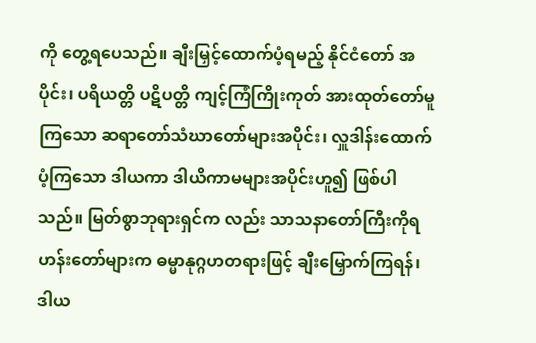ကို တွေ့ရပေသည်။ ချီးမြှင့်ထောက်ပံ့ရမည့် နိုင်ငံတော် အပိုင်း၊ ပရိယတ္တိ ပဋိပတ္တိ ကျင့်ကြံကြိုးကုတ် အားထုတ်တော်မူကြသော ဆရာတော်သံဃာတော်များအပိုင်း၊ လှူဒါန်းထောက်ပံ့ကြသော ဒါယကာ ဒါယိကာမများအပိုင်းဟူ၍ ဖြစ်ပါသည်။ မြတ်စွာဘုရားရှင်က လည်း သာသနာတော်ကြီးကိုရဟန်းတော်များက ဓမ္မာနုဂ္ဂဟတရားဖြင့် ချီးမြှောက်ကြရန်၊ ဒါယ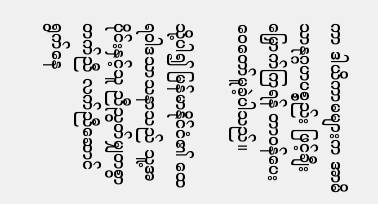ကာ ဒါယိကာမများက အာမိသာနုဂ္ဂဟပစ္စည်း ဖြင့်ချီးမြှောက်ကြရန် တာဝန်ပေးဝေတော်မူခဲ့ပါသည်။

သို့ပါ၍ မြန်မာနိုင်ငံ၏ ထေရဝါဒသာသနာသည် သူ့အပိုင်းနှင့်သူ ညီညွတ်မျှတစွာ တက်ညီ လက်ညီဆောင်ရွက်နေ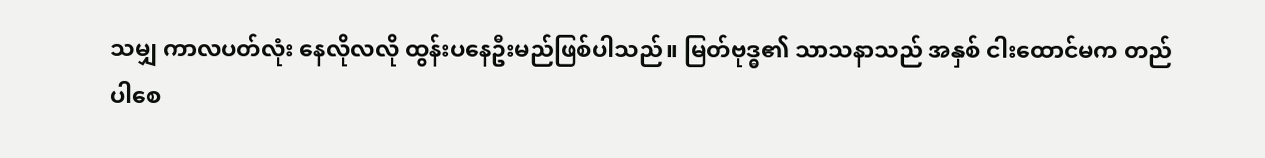သမျှ ကာလပတ်လုံး နေလိုလလို ထွန်းပနေဦးမည်ဖြစ်ပါသည်။ မြတ်ဗုဒ္ဓ၏ သာသနာသည် အနှစ် ငါးထောင်မက တည်ပါစေ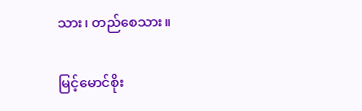သား၊ တည်စေသား။

မြင့်မောင်စိုး